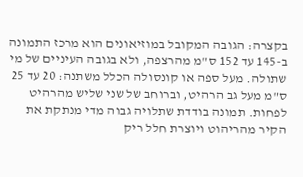בקצרה: הגובה המקובל במוזיאונים הוא מרכז התמונה ב-145 עד 152 ס"מ מהרצפה, ולא בגובה העיניים של מי שתולה. מעל ספה או קונסולה הכלל משתנה: 20 עד 25 ס"מ מעל גב הרהיט, וברוחב של שני שליש מהרהיט לפחות. תמונה בודדת שתלויה גבוה מדי מנתקת את הקיר מהריהוט ויוצרת חלל ריק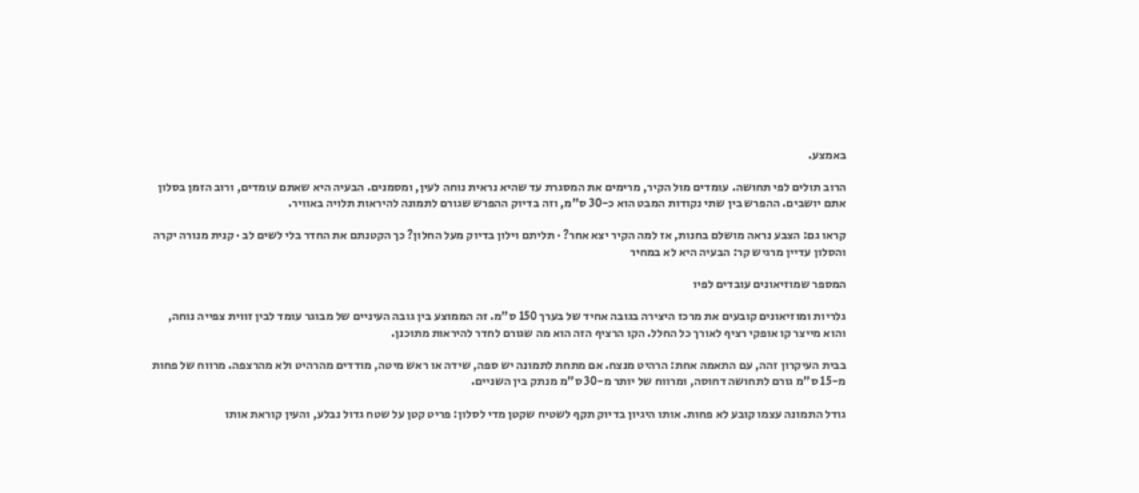באמצע.

הרוב תולים לפי תחושה. עומדים מול הקיר, מרימים את המסגרת עד שהיא נראית נוחה לעין, ומסמנים. הבעיה היא שאתם עומדים, ורוב הזמן בסלון אתם יושבים. ההפרש בין שתי נקודות המבט הוא כ-30 ס"מ, וזה בדיוק ההפרש שגורם לתמונה להיראות תלויה באוויר.

קראו גם: הצבע נראה מושלם בחנות, אז למה הקיר יצא אחר? · תליתם וילון בדיוק מעל החלון? כך הקטנתם את החדר בלי לשים לב · קנית מנורה יקרה והסלון עדיין מרגיש קר: הבעיה היא לא במחיר

המספר שמוזיאונים עובדים לפיו

גלריות ומוזיאונים קובעים את מרכז היצירה בגובה אחיד של בערך 150 ס"מ. זה הממוצע בין גובה העיניים של מבוגר עומד לבין זווית צפייה נוחה, והוא מייצר קו אופקי רציף לאורך כל החלל. הקו הרציף הזה הוא מה שגורם לחדר להיראות מתוכנן.

בבית העיקרון זהה, עם התאמה אחת: הרהיט מנצח. אם מתחת לתמונה יש ספה, שידה או ראש מיטה, מודדים מהרהיט ולא מהרצפה. מרווח של פחות מ-15 ס"מ גורם לתחושה דחוסה, ומרווח של יותר מ-30 ס"מ מנתק בין השניים.

גודל התמונה עצמו קובע לא פחות. אותו היגיון בדיוק תקף לשטיח שקטן מדי לסלון: פריט קטן על שטח גדול נבלע, והעין קוראת אותו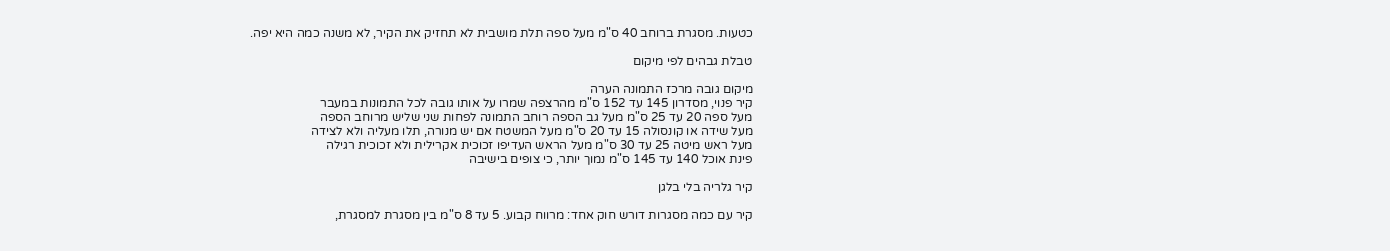כטעות. מסגרת ברוחב 40 ס"מ מעל ספה תלת מושבית לא תחזיק את הקיר, לא משנה כמה היא יפה.

טבלת גבהים לפי מיקום

מיקום גובה מרכז התמונה הערה
קיר פנוי, מסדרון 145 עד 152 ס"מ מהרצפה שמרו על אותו גובה לכל התמונות במעבר
מעל ספה 20 עד 25 ס"מ מעל גב הספה רוחב התמונה לפחות שני שליש מרוחב הספה
מעל שידה או קונסולה 15 עד 20 ס"מ מעל המשטח אם יש מנורה, תלו מעליה ולא לצידה
מעל ראש מיטה 25 עד 30 ס"מ מעל הראש העדיפו זכוכית אקרילית ולא זכוכית רגילה
פינת אוכל 140 עד 145 ס"מ נמוך יותר, כי צופים בישיבה

קיר גלריה בלי בלגן

קיר עם כמה מסגרות דורש חוק אחד: מרווח קבוע. 5 עד 8 ס"מ בין מסגרת למסגרת,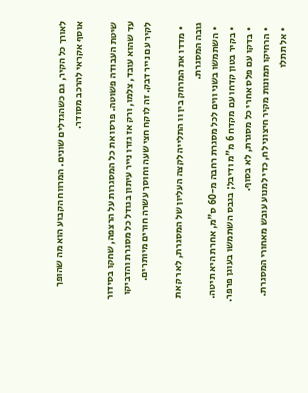לאורך כל הקיר, גם כשהגדלים שונים. המרווח הקבוע הוא מה שהופך אוסף אקראי להרכב מסודר.

שיטת העבודה פשוטה. פרסו את כל המסגרות על הרצפה, שחקו בסידור עד שהוא עובד, צלמו, ורק אז גזרו נייר עיתון בגודל כל מסגרת והדביקו לקיר עם נייר דבק. זה לוקח חצי שעה וחוסך עשרה חורים מיותרים.

  • מדדו את המרחק בין וו התלייה לקצה העליון של המסגרת, לא רק את גובה המסגרת.
  • השתמשו בשני ווים לכל מסגרת רחבה מ-60 ס"מ, אחרת היא תיטה.
  • בקיר בטון קדחו עם מקדח 6 מ"מ ודיבל; בגבס השתמשו בעוגן פרפר.
  • בדקו עם פלס אחרי כל מסגרת, לא בסוף.
  • הרחיקו תמונות מקיר חיצוני לח, כדי למנוע עובש מאחורי המסגרת.
  • אל תתלו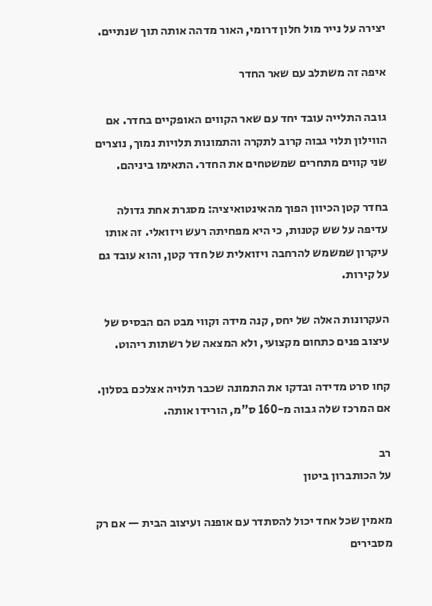יצירה על נייר מול חלון דרומי, האור מדהה אותה תוך שנתיים.

איפה זה משתלב עם שאר החדר

גובה התלייה עובד יחד עם שאר הקווים האופקיים בחדר. אם הווילון תלוי גבוה קרוב לתקרה והתמונות תלויות נמוך, נוצרים שני קווים מתחרים שמשטחים את החדר. התאימו ביניהם.

בחדר קטן הכיוון הפוך מהאינטואיציה: מסגרת אחת גדולה עדיפה על שש קטנות, כי היא מפחיתה רעש ויזואלי. זה אותו עיקרון שמשמש להרחבה ויזואלית של חדר קטן, והוא עובד גם על קירות.

העקרונות האלה של יחס, קנה מידה וקווי מבט הם הבסיס של עיצוב פנים כתחום מקצועי, ולא המצאה של רשתות ריהוט.

קחו סרט מדידה ובדקו את התמונה שכבר תלויה אצלכם בסלון. אם המרכז שלה גבוה מ-160 ס"מ, הורידו אותה.

רב
על הכותברון ביטון

מאמין שכל אחד יכול להסתדר עם אופנה ועיצוב הבית — אם רק מסבירים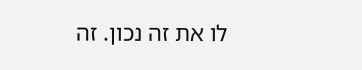לו את זה נכון. זה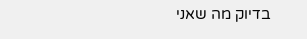בדיוק מה שאני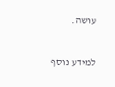עושה.

למידע נוסף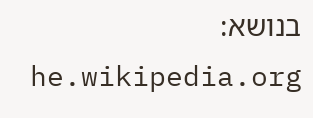בנושא: he.wikipedia.org